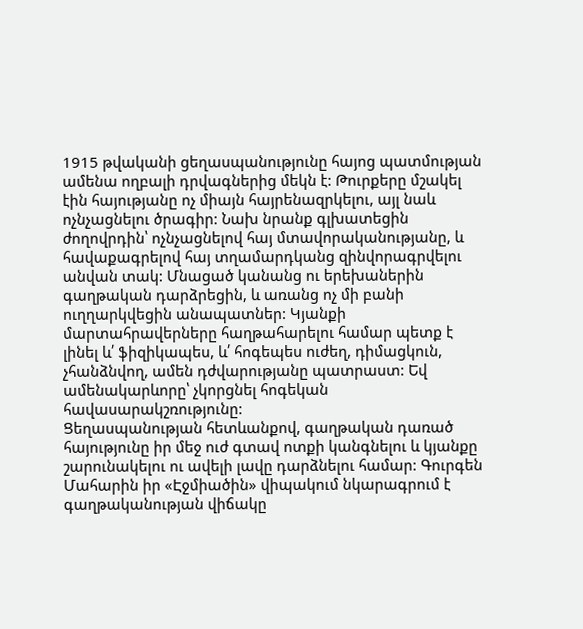1915 թվականի ցեղասպանությունը հայոց պատմության ամենա ողբալի դրվագներից մեկն է: Թուրքերը մշակել էին հայությանը ոչ միայն հայրենազրկելու, այլ նաև ոչնչացնելու ծրագիր: Նախ նրանք գլխատեցին ժողովրդին՝ ոչնչացնելով հայ մտավորականությանը, և հավաքագրելով հայ տղամարդկանց զինվորագրվելու անվան տակ: Մնացած կանանց ու երեխաներին գաղթական դարձրեցին, և առանց ոչ մի բանի ուղղարկվեցին անապատներ: Կյանքի մարտահրավերները հաղթահարելու համար պետք է լինել և՛ ֆիզիկապես, և՛ հոգեպես ուժեղ, դիմացկուն, չհանձնվող, ամեն դժվարությանը պատրաստ: Եվ ամենակարևորը՝ չկորցնել հոգեկան հավասարակշռությունը:
Ցեղասպանության հետևանքով, գաղթական դառած հայությունը իր մեջ ուժ գտավ ոտքի կանգնելու և կյանքը շարունակելու ու ավելի լավը դարձնելու համար: Գուրգեն Մահարին իր «Էջմիածին» վիպակում նկարագրում է գաղթականության վիճակը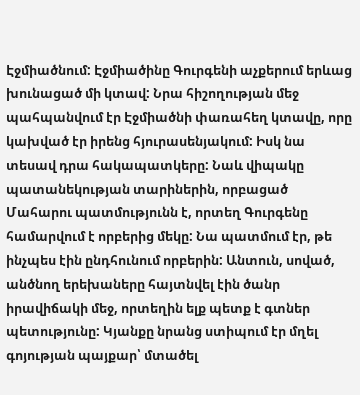Էջմիածնում: Էջմիածինը Գուրգենի աչքերում երևաց խունացած մի կտավ: Նրա հիշողության մեջ պահպանվում էր Էջմիածնի փառահեղ կտավը, որը կախված էր իրենց հյուրասենյակում: Իսկ նա տեսավ դրա հակապատկերը: Նաև վիպակը պատանեկության տարիներին, որբացած Մահարու պատմությունն է, որտեղ Գուրգենը համարվում է որբերից մեկը: Նա պատմում էր, թե ինչպես էին ընդհունում որբերին: Անտուն, սոված, անծնող երեխաները հայտնվել էին ծանր իրավիճակի մեջ, որտեղին ելք պետք է գտներ պետությունը: Կյանքը նրանց ստիպում էր մղել գոյության պայքար՝ մտածել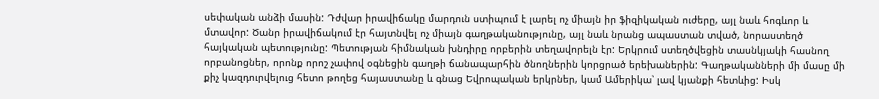սեփական անձի մասին: Դժվար իրավիճակը մարդուն ստիպում է լարել ոչ միայն իր ֆիզիկական ուժերը, այլ նաև հոգևոր և մտավոր: Ծանր իրավիճակում էր հայտնվել ոչ միայն գաղթականությունը, այլ նաև նրանց ապաստան տված, նորաստեղծ հայկական պետությունը: Պետության հիմնական խնդիրը որբերին տեղավորելն էր: Երկրում ստեղծվեցին տասնկյակի հասնող որբանոցներ, որոնք որոշ չափով օգնեցին գաղթի ճանապարհին ծնողներին կորցրած երեխաներին: Գաղթականների մի մասը մի քիչ կազդուրվելուց հետո թողեց հայաստանը և գնաց Եվրոպական երկրներ, կամ Ամերիկա՝ լավ կյանքի հետևից: Իսկ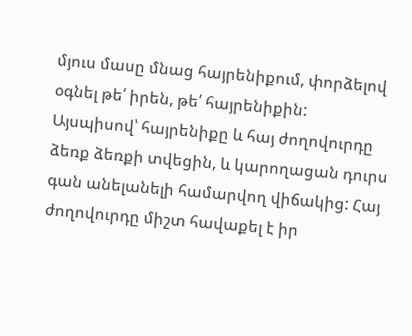մյուս մասը մնաց հայրենիքում, փորձելով օգնել թե՛ իրեն, թե՛ հայրենիքին:
Այսպիսով՝ հայրենիքը և հայ ժողովուրդը ձեռք ձեռքի տվեցին, և կարողացան դուրս գան անելանելի համարվող վիճակից: Հայ ժողովուրդը միշտ հավաքել է իր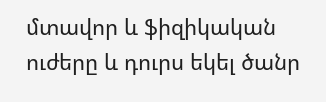մտավոր և ֆիզիկական ուժերը և դուրս եկել ծանր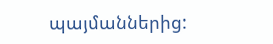պայմաններից: